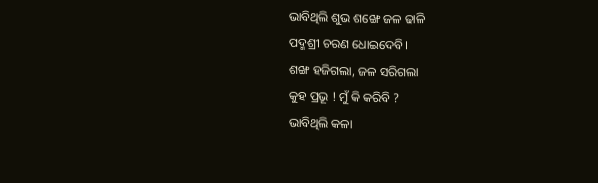ଭାବିଥିଲି ଶୁଭ ଶଙ୍ଖେ ଜଳ ଢାଳି
ପଦ୍ମଶ୍ରୀ ଚରଣ ଧୋଇଦେବି।
ଶଙ୍ଖ ହଜିଗଲା, ଜଳ ସରିଗଲା
କୁହ ପ୍ରଭୂ ! ମୁଁ କି କରିବି ?
ଭାବିଥିଲି କଳା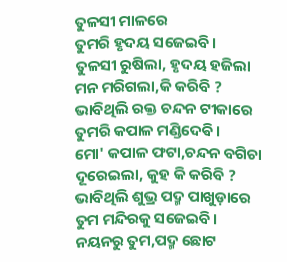ତୁଳସୀ ମାଳରେ
ତୁମରି ହୃଦୟ ସଜେଇବି।
ତୁଳସୀ ରୁଷିଲା, ହୃଦୟ ହଜିଲା
ମନ ମରିଗଲା,କି କରିବି ?
ଭାବିଥିଲି ରକ୍ତ ଚନ୍ଦନ ଟୀକାରେ
ତୁମରି କପାଳ ମଣ୍ଡିଦେଵି।
ମୋ' କପାଳ ଫଟା,ଚନ୍ଦନ ବଗିଚା
ଦୂରେଇଲା, କୁହ କି କରିବି ?
ଭାବିଥିଲି ଶୁଭ୍ର ପଦ୍ମ ପାଖୁଡ଼ାରେ
ତୁମ ମନ୍ଦିରକୁ ସଜେଇବି।
ନୟନରୁ ତୁମ,ପଦ୍ମ ଛୋଟ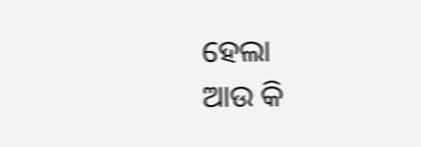ହେଲା
ଆଉ କି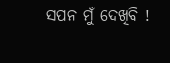ସପନ ମୁଁ ଦେଖିବି !